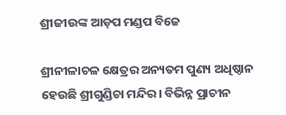ଶ୍ରୀଜୀଉଙ୍କ ଆଡ଼ପ ମଣ୍ଡପ ବିଜେ

ଶ୍ରୀନୀଳାଚଳ କ୍ଷେତ୍ରର ଅନ୍ୟତମ ପୁଣ୍ୟ ଅଧିଷ୍ଠାନ ହେଉଛି ଶ୍ରୀଗୁଣ୍ଡିଚା ମନ୍ଦିର। ବିଭିନ୍ନ ପ୍ରାଚୀନ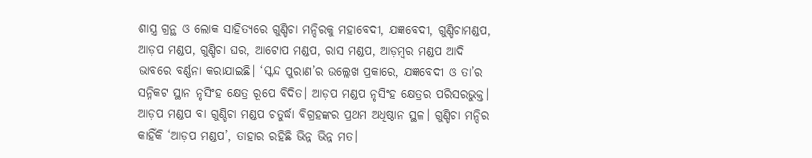ଶାସ୍ତ୍ର ଗ୍ରନ୍ଥ ଓ ଲୋକ ସାହିତ୍ୟରେ ଗୁଣ୍ଡିଚା ମନ୍ଦିରକୁ ମହାବେଦୀ, ଯଜ୍ଞବେଦୀ, ଗୁଣ୍ଡିଚାମଣ୍ଡପ, ଆଡ଼ପ ମଣ୍ଡପ, ଗୁଣ୍ଡିଚା ଘର, ଆଟୋପ ମଣ୍ଡପ, ରାସ ମଣ୍ଡପ, ଆଡ଼ମ୍ବର ମଣ୍ଡପ ଆଦି ଭାବରେ ବର୍ଣ୍ଣନା କରାଯାଇଛି। ‘ସ୍କନ୍ଦ ପୁରାଣ’ର ଉଲ୍ଲେଖ ପ୍ରକାରେ, ଯଜ୍ଞବେଦୀ ଓ ତା’ର ସନ୍ନିକଟ ସ୍ଥାନ ନୃସିଂହ କ୍ଷେତ୍ର ରୂପେ ବିଦିତ। ଆଡ଼ପ ମଣ୍ଡପ ନୃସିଂହ କ୍ଷେତ୍ରର ପରିସରଭୁକ୍ତ। ଆଡ଼ପ ମଣ୍ଡପ ବା ଗୁଣ୍ଡିଚା ମଣ୍ଡପ ଚତୁର୍ଦ୍ଧା ବିଗ୍ରହଙ୍କର ପ୍ରଥମ ଅଧିଷ୍ଠାନ ସ୍ଥଳ। ଗୁଣ୍ଡିଚା ମନ୍ଦିର କାହିଁକି ‘ଆଡ଼ପ ମଣ୍ଡପ’, ତାହାର ରହିଛି ଭିନ୍ନ ଭିନ୍ନ ମତ।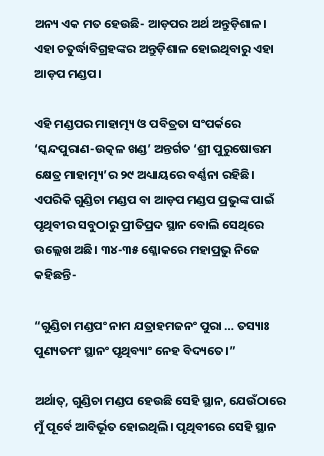ଅନ୍ୟ ଏକ ମତ ହେଉଛି- ଆଡ଼ପର ଅର୍ଥ ଅନ୍ତୁଡ଼ିଶାଳ। ଏହା ଚତୁର୍ଦ୍ଧାବିଗ୍ରହଙ୍କର ଅନ୍ତୁଡ଼ିଶାଳ ହୋଇଥିବାରୁ ଏହା ଆଡ଼ପ ମଣ୍ଡପ।

ଏହି ମଣ୍ଡପର ମାହାତ୍ମ୍ୟ ଓ ପବିତ୍ରତା ସଂପର୍କରେ ‘ସ୍କନ୍ଦପୁରାଣ-ଉତ୍କଳ ଖଣ୍ଡ’ ଅନ୍ତର୍ଗତ ‘ଶ୍ରୀ ପୁରୁଷୋତ୍ତମ କ୍ଷେତ୍ର ମାହାତ୍ମ୍ୟ’ର ୨୯ ଅଧ୍ୟାୟରେ ବର୍ଣ୍ଣନା ରହିଛି। ଏପରିକି ଗୁଣ୍ଡିଚା ମଣ୍ଡପ ବା ଆଡ଼ପ ମଣ୍ଡପ ପ୍ରଭୁଙ୍କ ପାଇଁ ପୃଥିବୀର ସବୁଠାରୁ ପ୍ରୀତିପ୍ରଦ ସ୍ଥାନ ବୋଲି ସେଥିରେ ଉଲ୍ଲେଖ ଅଛି। ୩୪-୩୫ ଶ୍ଳୋକରେ ମହାପ୍ରଭୁ ନିଜେ କହିଛନ୍ତି-

“ଗୁଣ୍ଡିଚା ମଣ୍ଡପଂ ନାମ ଯତ୍ରାହମଜନଂ ପୁରା … ତସ୍ୟାଃ ପୁଣ୍ୟତମଂ ସ୍ଥାନଂ ପୃଥିବ୍ୟାଂ ନେହ ବିଦ୍ୟତେ।”

ଅର୍ଥାତ୍‌, ଗୁଣ୍ଡିଚା ମଣ୍ଡପ ହେଉଛି ସେହି ସ୍ଥାନ, ଯେଉଁଠାରେ ମୁଁ ପୂର୍ବେ ଆବିର୍ଭୂତ ହୋଇଥିଲି। ପୃଥିବୀରେ ସେହି ସ୍ଥାନ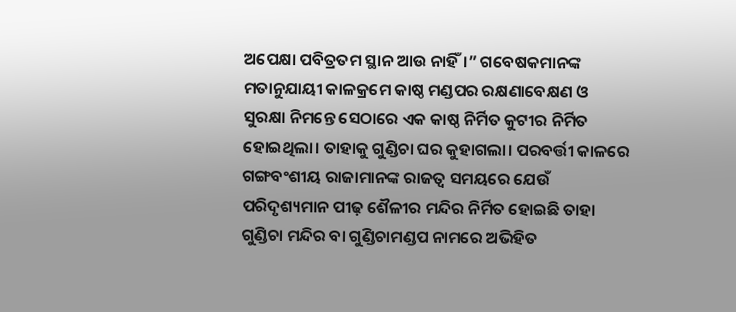ଅପେକ୍ଷା ପବିତ୍ରତମ ସ୍ଥାନ ଆଉ ନାହିଁ।” ଗବେଷକମାନଙ୍କ ମତାନୁଯାୟୀ କାଳକ୍ରମେ କାଷ୍ଠ ମଣ୍ଡପର ରକ୍ଷଣାବେକ୍ଷଣ ଓ ସୁରକ୍ଷା ନିମନ୍ତେ ସେଠାରେ ଏକ କାଷ୍ଠ ନିର୍ମିତ କୁଟୀର ନିର୍ମିତ ହୋଇଥିଲା। ତାହାକୁ ଗୁଣ୍ଡିଚା ଘର କୁହାଗଲା। ପରବର୍ତ୍ତୀ କାଳରେ ଗଙ୍ଗବଂଶୀୟ ରାଜାମାନଙ୍କ ରାଜତ୍ୱ ସମୟରେ ଯେଉଁ ପରିଦୃଶ୍ୟମାନ ପୀଢ଼ ଶୈଳୀର ମନ୍ଦିର ନିର୍ମିତ ହୋଇଛି ତାହା ଗୁଣ୍ଡିଚା ମନ୍ଦିର ବା ଗୁଣ୍ଡିଚାମଣ୍ଡପ ନାମରେ ଅଭିହିତ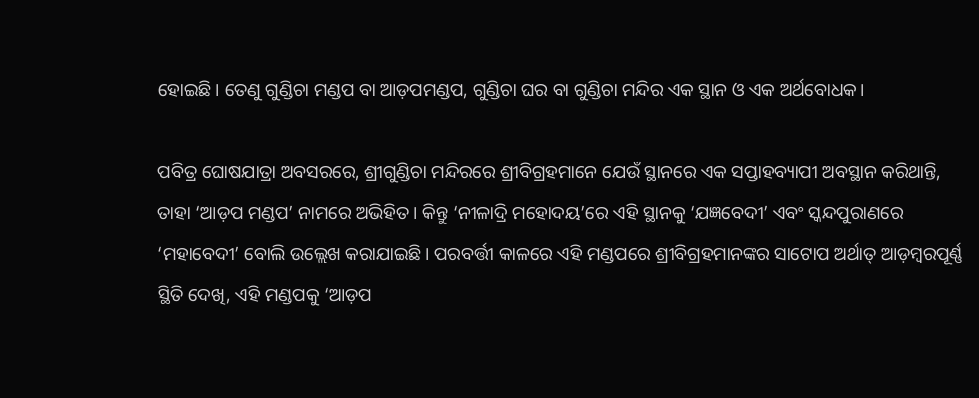ହୋଇଛି। ତେଣୁ ଗୁଣ୍ଡିଚା ମଣ୍ଡପ ବା ଆଡ଼ପମଣ୍ଡପ, ଗୁଣ୍ଡିଚା ଘର ବା ଗୁଣ୍ଡିଚା ମନ୍ଦିର ଏକ ସ୍ଥାନ ଓ ଏକ ଅର୍ଥବୋଧକ।

ପବିତ୍ର ଘୋଷଯାତ୍ରା ଅବସରରେ, ଶ୍ରୀଗୁଣ୍ଡିଚା ମନ୍ଦିରରେ ଶ୍ରୀବିଗ୍ରହମାନେ ଯେଉଁ ସ୍ଥାନରେ ଏକ ସପ୍ତାହବ୍ୟାପୀ ଅବସ୍ଥାନ କରିଥାନ୍ତି, ତାହା ‘ଆଡ଼ପ ମଣ୍ଡପ’ ନାମରେ ଅଭିହିତ। କିନ୍ତୁ ‘ନୀଳାଦ୍ରି ମହୋଦୟ’ରେ ଏହି ସ୍ଥାନକୁ ‘ଯଜ୍ଞବେଦୀ’ ଏବଂ ସ୍କନ୍ଦପୁରାଣରେ ‘ମହାବେଦୀ’ ବୋଲି ଉଲ୍ଲେଖ କରାଯାଇଛି। ପରବର୍ତ୍ତୀ କାଳରେ ଏହି ମଣ୍ଡପରେ ଶ୍ରୀବିଗ୍ରହମାନଙ୍କର ସାଟୋପ ଅର୍ଥାତ୍ ଆଡ଼ମ୍ବରପୂର୍ଣ୍ଣ ସ୍ଥିତି ଦେଖି, ଏହି ମଣ୍ଡପକୁ ‘ଆଡ଼ପ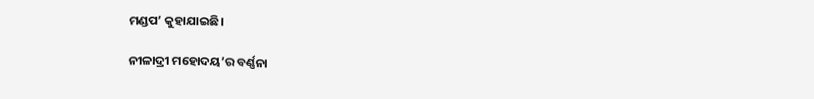ମଣ୍ଡପ’ କୁହାଯାଇଛି।

ନୀଳାଦ୍ରୀ ମହୋଦୟ’ର ବର୍ଣ୍ଣନା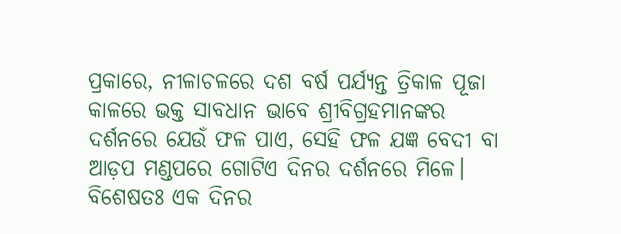ପ୍ରକାରେ, ନୀଳାଚଳରେ ଦଶ ବର୍ଷ ପର୍ଯ୍ୟନ୍ତ ତ୍ରିକାଳ ପୂଜା କାଳରେ ଭକ୍ତ ସାବଧାନ ଭାବେ ଶ୍ରୀବିଗ୍ରହମାନଙ୍କର ଦର୍ଶନରେ ଯେଉଁ ଫଳ ପାଏ, ସେହି ଫଳ ଯଜ୍ଞ ବେଦୀ ବା ଆଡ଼ପ ମଣ୍ଡପରେ ଗୋଟିଏ ଦିନର ଦର୍ଶନରେ ମିଳେ। ବିଶେଷତଃ ଏକ ଦିନର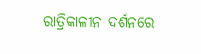ରାତ୍ରିକାଳୀନ ଦର୍ଶନରେ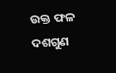ଉକ୍ତ ଫଳ ଦଶଗୁଣ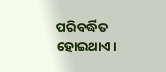ପରିବର୍ଦ୍ଧିତ ହୋଇଥାଏ।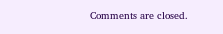Comments are closed.